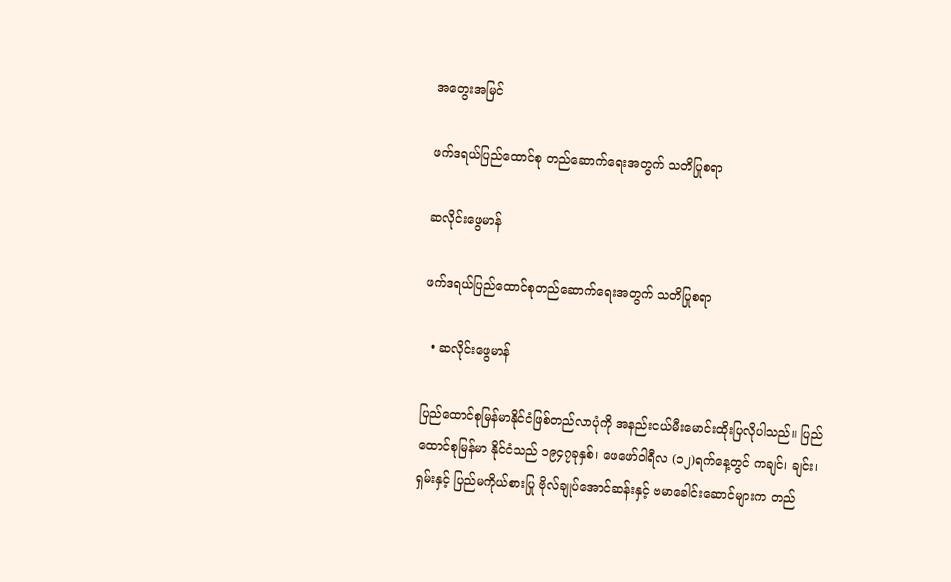အတွေးအမြင်

ဖက်ဒရယ်ပြည်ထောင်စု တည်ဆောက်ရေးအတွက် သတိပြုစရာ

ဆလိုင်းဖွေမာန်

ဖက်ဒရယ်ပြည်ထောင်စုတည်ဆောက်ရေးအတွက် သတိပြုစရာ

  • ဆလိုင်းဖွေမာန်

ပြည်ထောင်စုမြန်မာနိုင်ငံဖြစ်တည်လာပုံကို အနည်းငယ်မီးမောင်းထိုးပြလိုပါသည်။ ပြည်ထောင်စုမြန်မာ နိုင်ငံသည် ၁၉၄၇ခုနှစ်၊ ဖေဖော်ဝါရီလ (၁၂)ရက်နေ့တွင် ကချင်၊ ချင်း၊ ရှမ်းနှင့် ပြည်မကိုယ်စားပြု ဗိုလ်ချုပ်အောင်ဆန်းနှင့် ဗမာခေါင်းဆောင်များက တည်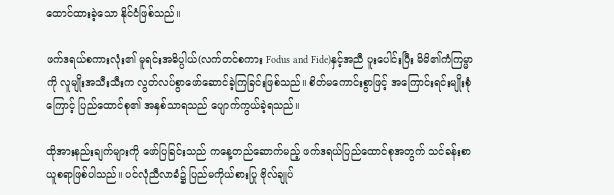ထောင်ထားခဲ့သော နိုင်ငံဖြစ်သည်။

ဖက်ဒရယ်စကားလုံး၏ မူရင်းအဓိပ္ပါယ်(လက်တင်စကား Fodus and Fide)နှင့်အညီ ပူးပေါင်းပြီး မိမိ၏ကံကြမ္မာကို လူမျိုးအသီးသီးက လွတ်လပ်စွာဖော်ဆောင်ခဲ့ကြခြင်းဖြစ်သည်။ စိတ်မကောင်းစွာဖြင့် အကြောင်းရင်းမျိုးစုံကြောင့် ပြည်ထောင်စု၏ အနှစ်သာရသည် ပျောက်ကွယ်ခဲ့ရသည်။

ထိုအားနည်းချက်များကို ဖော်ပြခြင်းသည် ကနေ့တည်ဆောက်မည့် ဖက်ဒရယ်ပြည်ထောင်စုအတွက် သင်ခန်းစာယူစရာဖြစ်ပါသည်။ ပင်လုံညီလာခံ၌ ပြည်မကိုယ်စားပြု ဗိုလ်ချုပ်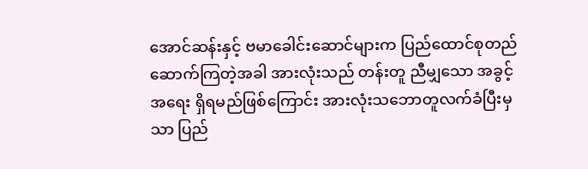အောင်ဆန်းနှင့် ဗမာခေါင်းဆောင်များက ပြည်ထောင်စုတည်ဆောက်ကြတဲ့အခါ အားလုံးသည် တန်းတူ ညီမျှသော အခွင့်အရေး ရှိရမည်ဖြစ်ကြောင်း အားလုံးသဘောတူလက်ခံပြီးမှသာ ပြည်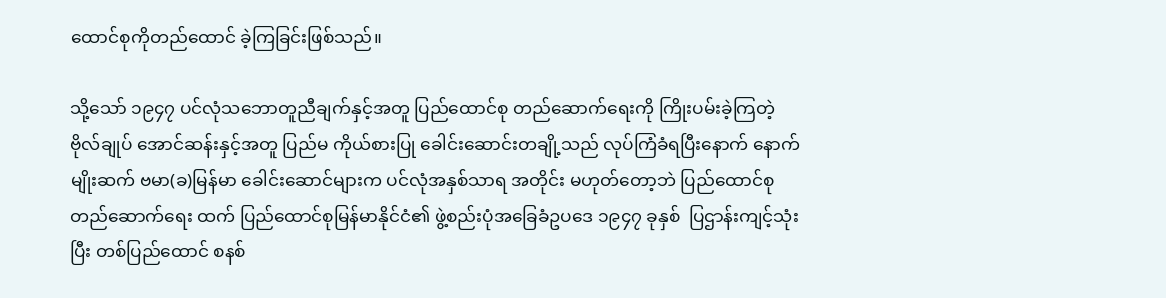ထောင်စုကိုတည်ထောင် ခဲ့ကြခြင်းဖြစ်သည်။

သို့သော် ၁၉၄၇ ပင်လုံသဘောတူညီချက်နှင့်အတူ ပြည်ထောင်စု တည်ဆောက်ရေးကို ကြိုးပမ်းခဲ့ကြတဲ့ ဗိုလ်ချုပ် အောင်ဆန်းနှင့်အတူ ပြည်မ ကိုယ်စားပြု ခေါင်းဆောင်းတချို့သည် လုပ်ကြံခံရပြီးနောက် နောက်မျိုးဆက် ဗမာ(ခ)မြန်မာ ခေါင်းဆောင်များက ပင်လုံအနှစ်သာရ အတိုင်း မဟုတ်တော့ဘဲ ပြည်ထောင်စု တည်ဆောက်ရေး ထက် ပြည်ထောင်စုမြန်မာနိုင်ငံ၏ ဖွဲ့စည်းပုံအခြေခံဥပဒေ ၁၉၄၇ ခုနှစ်  ပြဌာန်းကျင့်သုံးပြီး တစ်ပြည်ထောင် စနစ်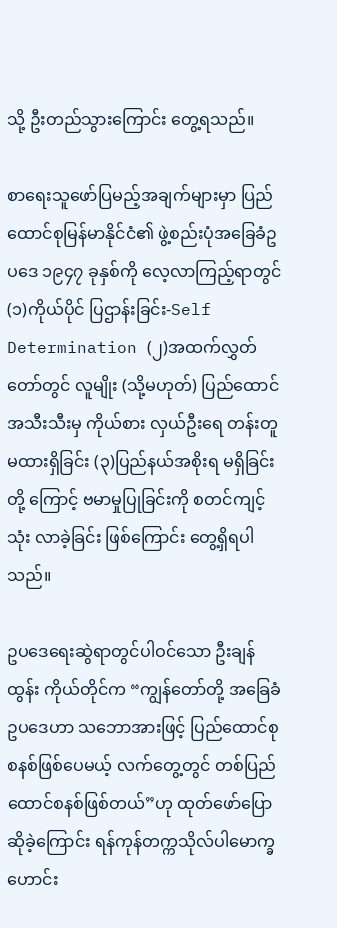သို့ ဦးတည်သွားကြောင်း တွေ့ရသည်။

စာရေးသူဖော်ပြမည့်အချက်များမှာ ပြည်ထောင်စုမြန်မာနိုင်ငံ၏ ဖွဲ့စည်းပုံအခြေခံဥပဒေ ၁၉၄၇ ခုနှစ်ကို လေ့လာကြည့်ရာတွင် (၁)ကိုယ်ပိုင် ပြဌာန်းခြင်း-Self Determination (၂)အထက်လွှတ်တော်တွင် လူမျိုး (သို့မဟုတ်) ပြည်ထောင်အသီးသီးမှ ကိုယ်စား လှယ်ဦးရေ တန်းတူမထားရှိခြင်း (၃)ပြည်နယ်အစိုးရ မရှိခြင်းတို့ ကြောင့် ဗမာမှုပြုခြင်းကို စတင်ကျင့်သုံး လာခဲ့ခြင်း ဖြစ်ကြောင်း တွေ့ရှိရပါသည်။

ဥပဒေရေးဆွဲရာတွင်ပါဝင်သော ဦးချန်ထွန်း ကိုယ်တိုင်က “ကျွန်တော်တို့ အခြေခံဥပဒေဟာ သဘောအားဖြင့် ပြည်ထောင်စုစနစ်ဖြစ်ပေမယ့် လက်တွေ့တွင် တစ်ပြည်ထောင်စနစ်ဖြစ်တယ်”ဟု ထုတ်ဖော်ပြောဆိုခဲ့ကြောင်း ရန်ကုန်တက္ကသိုလ်ပါမောက္ခဟောင်း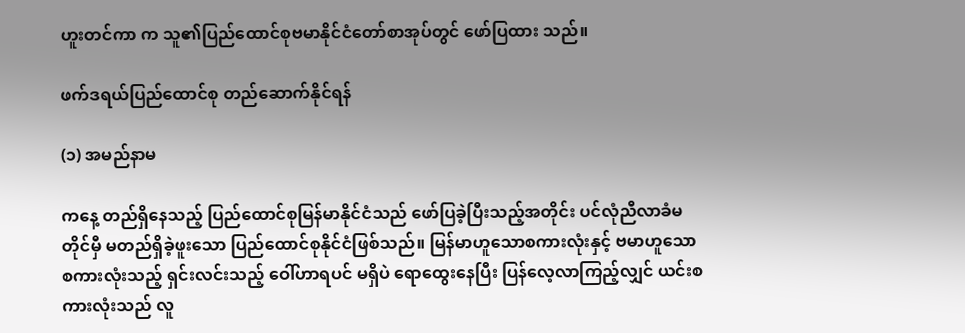ဟူးတင်ကာ က သူ၏ပြည်ထောင်စုဗမာနိုင်ငံတော်စာအုပ်တွင် ဖော်ပြထား သည်။

ဖက်ဒရယ်ပြည်ထောင်စု တည်ဆောက်နိုင်ရန်

(၁) အမည်နာမ

ကနေ့ တည်ရှိနေသည့် ပြည်ထောင်စုမြန်မာနိုင်ငံသည် ဖော်ပြခဲ့ပြီးသည့်အတိုင်း ပင်လုံညီလာခံမတိုင်မှီ မတည်ရှိခဲ့ဖူးသော ပြည်ထောင်စုနိုင်ငံဖြစ်သည်။ မြန်မာဟူသောစကားလုံးနှင့် ဗမာဟူသော စကားလုံးသည့် ရှင်းလင်းသည့် ဝေါ်ဟာရပင် မရှိပဲ ရောထွေးနေပြီး ပြန်လေ့လာကြည့်လျှင် ယင်းစကားလုံးသည် လူ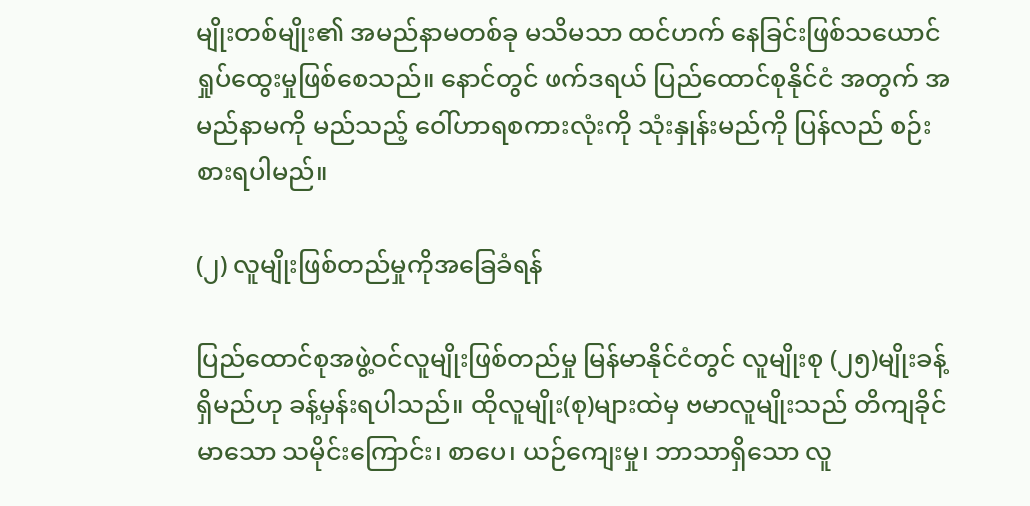မျိုးတစ်မျိုး၏ အမည်နာမတစ်ခု မသိမသာ ထင်ဟက် နေခြင်းဖြစ်သယောင် ရှုပ်ထွေးမှုဖြစ်စေသည်။ နောင်တွင် ဖက်ဒရယ် ပြည်ထောင်စုနိုင်ငံ အတွက် အမည်နာမကို မည်သည့် ဝေါ်ဟာရစကားလုံးကို သုံးနှုန်းမည်ကို ပြန်လည် စဉ်းစားရပါမည်။

(၂) လူမျိုးဖြစ်တည်မှုကိုအခြေခံရန်

ပြည်ထောင်စုအဖွဲ့ဝင်လူမျိုးဖြစ်တည်မှု မြန်မာနိုင်ငံတွင် လူမျိုးစု (၂၅)မျိုးခန့်ရှိမည်ဟု ခန့်မှန်းရပါသည်။ ထိုလူမျိုး(စု)များထဲမှ ဗမာလူမျိုးသည် တိကျခိုင်မာသော သမိုင်းကြောင်း၊ စာပေ၊ ယဉ်ကျေးမှု၊ ဘာသာရှိသော လူ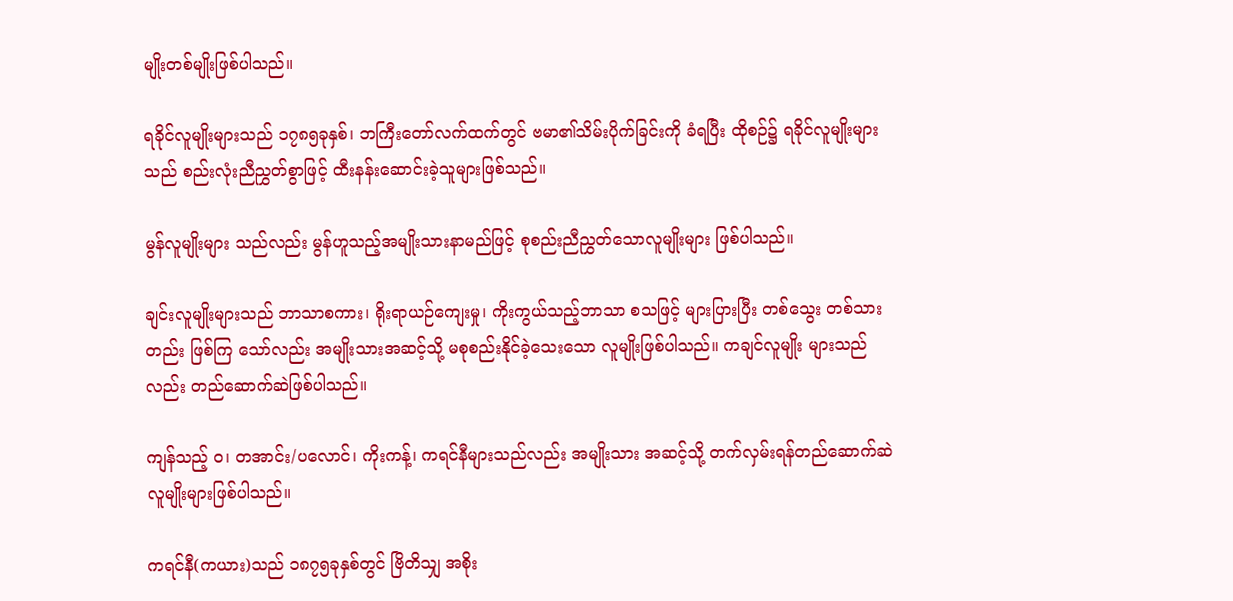မျိုးတစ်မျိုးဖြစ်ပါသည်။

ရခိုင်လူမျိုးများသည် ၁၇၈၅ခုနှစ်၊ ဘကြီးတော်လက်ထက်တွင် ဗမာ၏သိမ်းပိုက်ခြင်းကို ခံရပြီး ထိုစဉ်၌ ရခိုင်လူမျိုးများသည် စည်းလုံးညီညွှတ်စွာဖြင့် ထီးနန်းဆောင်းခဲ့သူများဖြစ်သည်။

မွန်လူမျိုးများ သည်လည်း မွန်ဟူသည့်အမျိုးသားနာမည်ဖြင့် စုစည်းညီညွှတ်သောလူမျိုးများ ဖြစ်ပါသည်။

ချင်းလူမျိုးများသည် ဘာသာစကား၊ ရိုးရာယဉ်ကျေးမှု၊ ကိုးကွယ်သည့်ဘာသာ စသဖြင့် များပြားပြီး တစ်သွေး တစ်သားတည်း ဖြစ်ကြ သော်လည်း အမျိုးသားအဆင့်သို့ မစုစည်းနိုင်ခဲ့သေးသော လူမျိုးဖြစ်ပါသည်။ ကချင်လူမျိုး များသည်လည်း တည်ဆောက်ဆဲဖြစ်ပါသည်။

ကျန်သည့် ဝ၊ တအာင်း/ပလောင်၊ ကိုးကန့်၊ ကရင်နီများသည်လည်း အမျိုးသား အဆင့်သို့ တက်လှမ်းရန်တည်ဆောက်ဆဲလူမျိုးများဖြစ်ပါသည်။

ကရင်နီ(ကယား)သည် ၁၈၇၅ခုနှစ်တွင် ဗြိတိသျှ အစိုး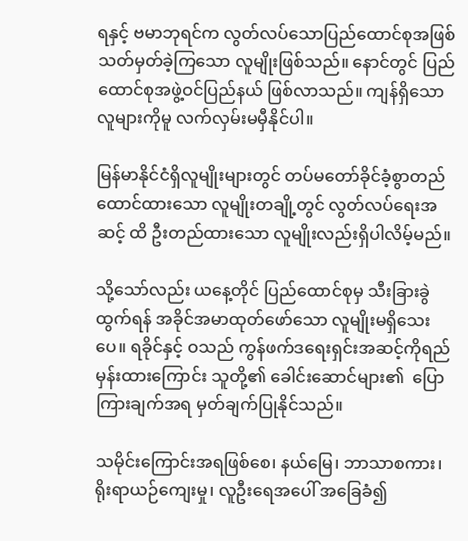ရနှင့် ဗမာဘုရင်က လွတ်လပ်သောပြည်ထောင်စုအဖြစ် သတ်မှတ်ခဲ့ကြသော လူမျိုးဖြစ်သည်။ နောင်တွင် ပြည်ထောင်စုအဖွဲ့ဝင်ပြည်နယ် ဖြစ်လာသည်။ ကျန်ရှိသောလူများကိုမူ လက်လှမ်းမမှီနိုင်ပါ။

မြန်မာနိုင်ငံရှိလူမျိုးများတွင် တပ်မတော်ခိုင်ခံ့စွာတည်ထောင်ထားသော လူမျိုးတချို့တွင် လွတ်လပ်ရေးအဆင့် ထိ ဦးတည်ထားသော လူမျိုးလည်းရှိပါလိမ့်မည်။

သို့သော်လည်း ယနေ့တိုင် ပြည်ထောင်စုမှ သီးခြားခွဲထွက်ရန် အခိုင်အမာထုတ်ဖော်သော လူမျိုးမရှိသေးပေ။ ရခိုင်နှင့် ဝသည် ကွန်ဖက်ဒရေးရှင်းအဆင့်ကိုရည်မှန်းထားကြောင်း သူတို့၏ ခေါင်းဆောင်များ၏  ပြောကြားချက်အရ မှတ်ချက်ပြုနိုင်သည်။

သမိုင်းကြောင်းအရဖြစ်စေ၊ နယ်မြေ၊ ဘာသာစကား၊ ရိုးရာယဉ်ကျေးမှု၊ လူဦးရေအပေါ် အခြေခံ၍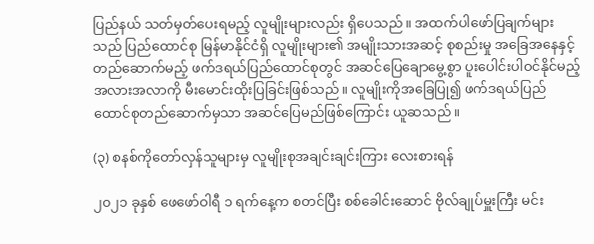ပြည်နယ် သတ်မှတ်ပေးရမည့် လူမျိုးများလည်း ရှိပေသည်။ အထက်ပါဖော်ပြချက်များသည် ပြည်ထောင်စု မြန်မာနိုင်ငံရှိ လူမျိုးများ၏ အမျိုးသားအဆင့် စုစည်းမှု အခြေအနေနှင့် တည်ဆောက်မည့် ဖက်ဒရယ်ပြည်ထောင်စုတွင် အဆင်ပြေချောမွေ့စွာ ပူးပေါင်းပါဝင်နိုင်မည့် အလားအလာကို မီးမောင်းထိုးပြခြင်းဖြစ်သည်။ လူမျိုးကိုအခြေပြု၍ ဖက်ဒရယ်ပြည်ထောင်စုတည်ဆောက်မှသာ အဆင်ပြေမည်ဖြစ်ကြောင်း ယူဆသည်။

(၃) စနစ်ကိုတော်လှန်သူများမှ လူမျိုးစုအချင်းချင်းကြား လေးစားရန်

၂၀၂၁ ခုနှစ် ဖေဖော်ဝါရီ ၁ ရက်နေ့က စတင်ပြီး စစ်ခေါင်းဆောင် ဗိုလ်ချုပ်မှူးကြီး မင်း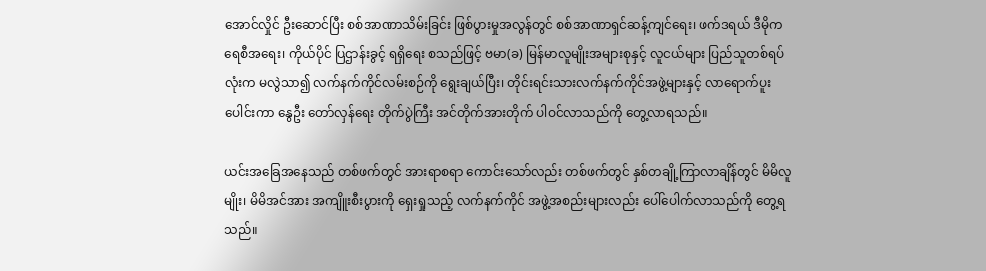အောင်လှိုင် ဦးဆောင်ပြီး စစ်အာဏာသိမ်းခြင်း ဖြစ်ပွားမှုအလွန်တွင် စစ်အာဏာရှင်ဆန့်ကျင်ရေး၊ ဖက်ဒရယ် ဒီမိုကရေစီအရေး၊ ကိုယ်ပိုင် ပြဌာန်းခွင့် ရရှိရေး စသည်ဖြင့် ဗမာ(ခ) မြန်မာလူမျိုးအများစုနှင့် လူငယ်များ ပြည်သူတစ်ရပ်လုံးက မလွဲသာ၍ လက်နက်ကိုင်လမ်းစဉ်ကို ရွေးချယ်ပြီး၊ တိုင်းရင်းသားလက်နက်ကိုင်အဖွဲ့များနှင့် လာရောက်ပူးပေါင်းကာ နွေဦး တော်လှန်ရေး တိုက်ပွဲကြီး အင်တိုက်အားတိုက် ပါဝင်လာသည်ကို တွေ့လာရသည်။

ယင်းအခြေအနေသည် တစ်ဖက်တွင် အားရာစရာ ကောင်းသော်လည်း တစ်ဖက်တွင် နှစ်တချို့ကြာလာချိန်တွင် မိမိလူမျိုး၊ မိမိအင်အား အကျိူးစီးပွားကို ရှေးရှုသည့် လက်နက်ကိုင် အဖွဲ့အစည်းများလည်း ပေါ်ပေါက်လာသည်ကို တွေ့ရသည်။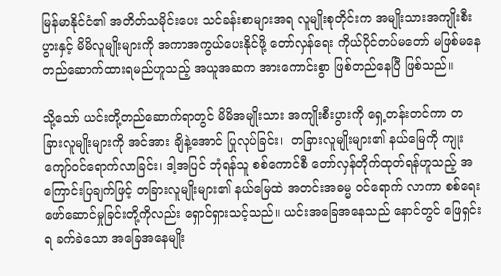မြန်မာနိုင်ငံ၏ အတိတ်သမိုင်းပေး သင်ခန်းစာများအရ လူမျိုးစုတိုင်းက အမျိုးသားအကျိုးစီးပွားနှင့် မိမိလူမျိုးများကို အကာအကွယ်ပေးနိုင်ဖို့ တော်လှန်ရေး ကိုယ်ပိုင်တပ်မတော် မဖြစ်မနေ တည်ဆောက်ထားရမည်ဟူသည့် အယူအဆက အားကောင်းစွာ ဖြစ်တည်နေပြီ ဖြစ်သည်။

သို့သော် ယင်းတို့တည်ဆောက်ရာတွင် မိမိအမျိုးသား အကျိုးစီးပွားကို ရှေ့တန်းတင်ကာ တခြားလူမျိုးများကို အင်အား ချိနဲ့အောင် ပြုလုပ်ခြင်း၊  တခြားလူမျိုးများ၏ နယ်မြေကို ကျုးကျော်ဝင်ရောက်လာခြင်း၊ ဒါ့အပြင် ဘုံရန်သူ စစ်ကောင်စီ တော်လှန်တိုက်ထုတ်ရန်ဟူသည့် အကြောင်းပြချက်ဖြင့် တခြားလူမျိုးများ၏ နယ်မြေထဲ အတင်းအဓမ္မ ဝင်ရောက် လာကာ စစ်ရေးဖော်ဆောင်မှုခြင်းတို့ကိုလည်း ရှောင်ရှားသင့်သည်။ ယင်းအခြေအနေသည် နောင်တွင် ဖြေရှင်းရ ခက်ခဲသော အခြေအနေမျိုး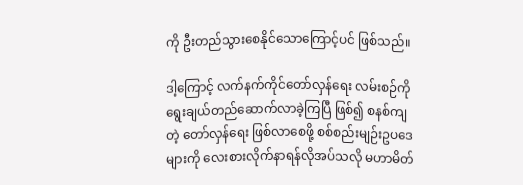ကို ဦးတည်သွားစေနိုင်သောကြောင့်ပင် ဖြစ်သည်။

ဒါ့ကြောင့် လက်နက်ကိုင်တော်လှန်ရေး လမ်းစဉ်ကို ရွေးချယ်တည်ဆောက်လာခဲ့ကြပြီ ဖြစ်၍ စနစ်ကျတဲ့ တော်လှန်ရေး ဖြစ်လာစေဖို့ စစ်စည်းမျဉ်းဥပဒေများကို လေးစားလိုက်နာရန်လိုအပ်သလို မဟာမိတ်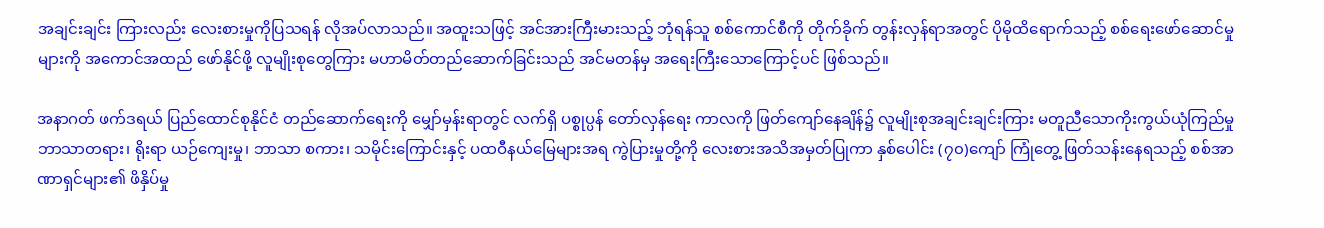အချင်းချင်း ကြားလည်း လေးစားမှုကိုပြသရန် လိုအပ်လာသည်။ အထူးသဖြင့် အင်အားကြီးမားသည့် ဘုံရန်သူ စစ်ကောင်စီကို တိုက်ခိုက် တွန်းလှန်ရာအတွင် ပိုမိုထိရောက်သည့် စစ်ရေးဖော်ဆောင်မှုများကို အကောင်အထည် ဖော်နိုင်ဖို့ လူမျိုးစုတွေကြား မဟာမိတ်တည်ဆောက်ခြင်းသည် အင်မတန်မှ အရေးကြီးသောကြောင့်ပင် ဖြစ်သည်။

အနာဂတ် ဖက်ဒရယ် ပြည်ထောင်စုနိုင်ငံ တည်ဆောက်ရေးကို မျှော်မှန်းရာတွင် လက်ရှိ ပစ္စုပ္ပန် တော်လှန်ရေး ကာလကို ဖြတ်ကျော်နေချိန်၌ လူမျိုးစုအချင်းချင်းကြား မတူညီသောကိုးကွယ်ယုံကြည်မှုဘာသာတရား၊ ရိုးရာ ယဉ်ကျေးမှု၊ ဘာသာ စကား၊ သမိုင်းကြောင်းနှင့် ပထဝီနယ်မြေများအရ ကွဲပြားမှုတို့ကို လေးစားအသိအမှတ်ပြုကာ နှစ်ပေါင်း (၇၀)ကျော် ကြုံတွေ့ ဖြတ်သန်းနေရသည့် စစ်အာဏာရှင်များ၏ ဖိနှိပ်မှု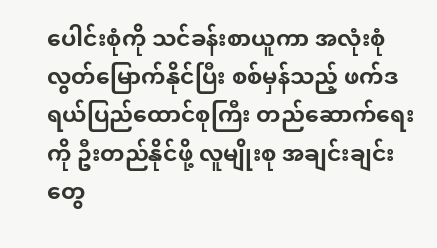ပေါင်းစုံကို သင်ခန်းစာယူကာ အလုံးစုံ လွတ်မြောက်နိုင်ပြီး စစ်မှန်သည့် ဖက်ဒရယ်ပြည်ထောင်စုကြီး တည်ဆောက်ရေးကို ဦးတည်နိုင်ဖို့ လူမျိုးစု အချင်းချင်းတွေ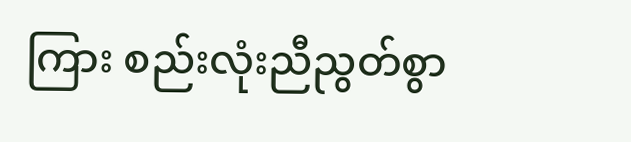ကြား စည်းလုံးညီညွတ်စွာ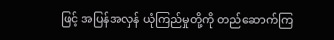ဖြင့် အပြန်အလှန် ယုံကြည်မှုတို့ကို တည်ဆောက်ကြ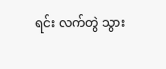ရင်း လက်တွဲ သွား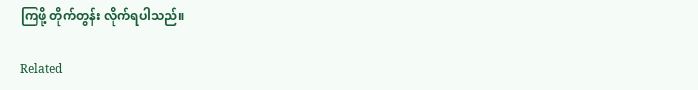ကြဖို့ တိုက်တွန်း လိုက်ရပါသည်။

Related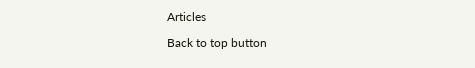Articles

Back to top button